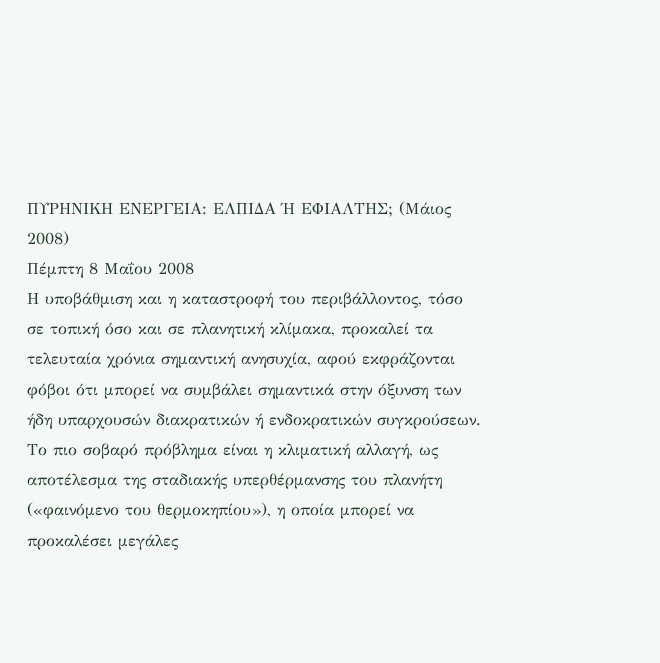ΠΥΡΗΝΙΚΗ ΕΝΕΡΓΕΙΑ: ΕΛΠΙΔΑ Ή ΕΦΙΑΛΤΗΣ; (Μάιος 2008)
Πέμπτη 8 Μαΐου 2008
Η υποβάθμιση και η καταστροφή του περιβάλλοντος, τόσο σε τοπική όσο και σε πλανητική κλίμακα, προκαλεί τα τελευταία χρόνια σημαντική ανησυχία, αφού εκφράζονται φόβοι ότι μπορεί να συμβάλει σημαντικά στην όξυνση των ήδη υπαρχουσών διακρατικών ή ενδοκρατικών συγκρούσεων. Το πιο σοβαρό πρόβλημα είναι η κλιματική αλλαγή, ως αποτέλεσμα της σταδιακής υπερθέρμανσης του πλανήτη («φαινόμενο του θερμοκηπίου»), η οποία μπορεί να προκαλέσει μεγάλες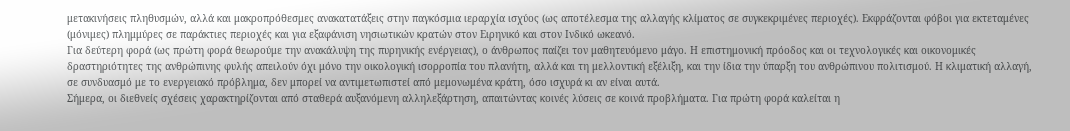μετακινήσεις πληθυσμών, αλλά και μακροπρόθεσμες ανακατατάξεις στην παγκόσμια ιεραρχία ισχύος (ως αποτέλεσμα της αλλαγής κλίματος σε συγκεκριμένες περιοχές). Εκφράζονται φόβοι για εκτεταμένες (μόνιμες) πλημμύρες σε παράκτιες περιοχές και για εξαφάνιση νησιωτικών κρατών στον Ειρηνικό και στον Ινδικό ωκεανό.
Για δεύτερη φορά (ως πρώτη φορά θεωρούμε την ανακάλυψη της πυρηνικής ενέργειας), ο άνθρωπος παίζει τον μαθητευόμενο μάγο. Η επιστημονική πρόοδος και οι τεχνολογικές και οικονομικές δραστηριότητες της ανθρώπινης φυλής απειλούν όχι μόνο την οικολογική ισορροπία του πλανήτη, αλλά και τη μελλοντική εξέλιξη, και την ίδια την ύπαρξη του ανθρώπινου πολιτισμού. Η κλιματική αλλαγή, σε συνδυασμό με το ενεργειακό πρόβλημα, δεν μπορεί να αντιμετωπιστεί από μεμονωμένα κράτη, όσο ισχυρά κι αν είναι αυτά.
Σήμερα, οι διεθνείς σχέσεις χαρακτηρίζονται από σταθερά αυξανόμενη αλληλεξάρτηση, απαιτώντας κοινές λύσεις σε κοινά προβλήματα. Για πρώτη φορά καλείται η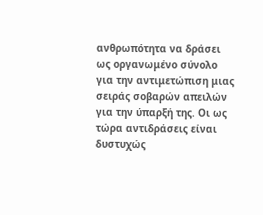ανθρωπότητα να δράσει ως οργανωμένο σύνολο για την αντιμετώπιση μιας σειράς σοβαρών απειλών για την ύπαρξή της. Οι ως τώρα αντιδράσεις είναι δυστυχώς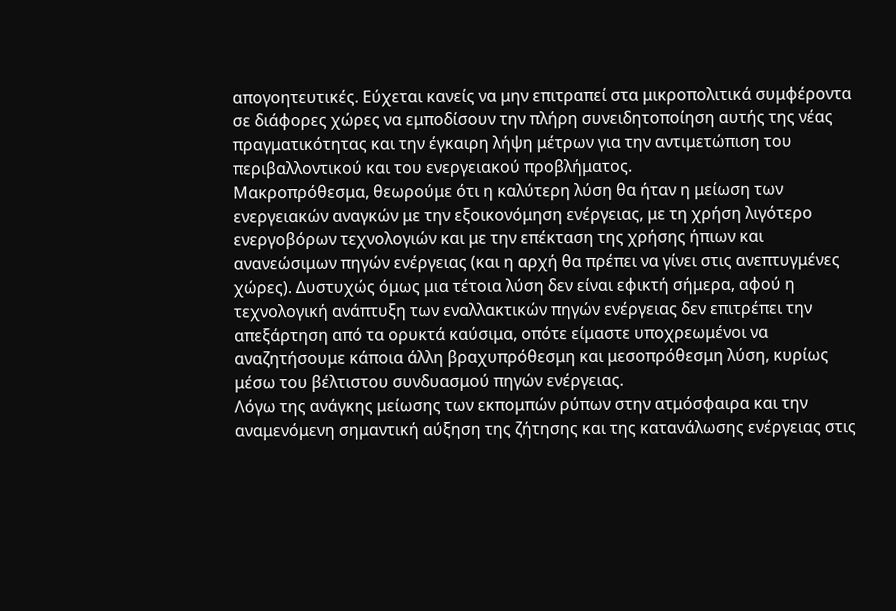απογοητευτικές. Εύχεται κανείς να μην επιτραπεί στα μικροπολιτικά συμφέροντα σε διάφορες χώρες να εμποδίσουν την πλήρη συνειδητοποίηση αυτής της νέας πραγματικότητας και την έγκαιρη λήψη μέτρων για την αντιμετώπιση του περιβαλλοντικού και του ενεργειακού προβλήματος.
Μακροπρόθεσμα, θεωρούμε ότι η καλύτερη λύση θα ήταν η μείωση των ενεργειακών αναγκών με την εξοικονόμηση ενέργειας, με τη χρήση λιγότερο ενεργοβόρων τεχνολογιών και με την επέκταση της χρήσης ήπιων και ανανεώσιμων πηγών ενέργειας (και η αρχή θα πρέπει να γίνει στις ανεπτυγμένες χώρες). Δυστυχώς όμως μια τέτοια λύση δεν είναι εφικτή σήμερα, αφού η τεχνολογική ανάπτυξη των εναλλακτικών πηγών ενέργειας δεν επιτρέπει την απεξάρτηση από τα ορυκτά καύσιμα, οπότε είμαστε υποχρεωμένοι να αναζητήσουμε κάποια άλλη βραχυπρόθεσμη και μεσοπρόθεσμη λύση, κυρίως μέσω του βέλτιστου συνδυασμού πηγών ενέργειας.
Λόγω της ανάγκης μείωσης των εκπομπών ρύπων στην ατμόσφαιρα και την αναμενόμενη σημαντική αύξηση της ζήτησης και της κατανάλωσης ενέργειας στις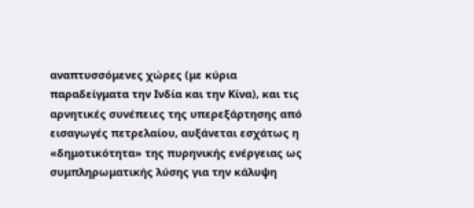αναπτυσσόμενες χώρες (με κύρια παραδείγματα την Ινδία και την Κίνα), και τις αρνητικές συνέπειες της υπερεξάρτησης από εισαγωγές πετρελαίου, αυξάνεται εσχάτως η «δημοτικότητα» της πυρηνικής ενέργειας ως συμπληρωματικής λύσης για την κάλυψη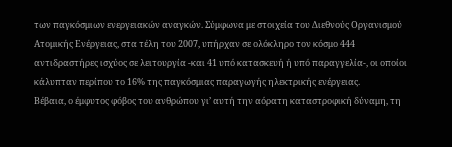των παγκόσμιων ενεργειακών αναγκών. Σύμφωνα με στοιχεία του Διεθνούς Οργανισμού Ατομικής Ενέργειας, στα τέλη του 2007, υπήρχαν σε ολόκληρο τον κόσμο 444 αντιδραστήρες ισχύος σε λειτουργία -και 41 υπό κατασκευή ή υπό παραγγελία-, οι οποίοι κάλυπταν περίπου το 16% της παγκόσμιας παραγωγής ηλεκτρικής ενέργειας.
Βέβαια, ο έμφυτος φόβος του ανθρώπου γι’ αυτή την αόρατη καταστροφική δύναμη, τη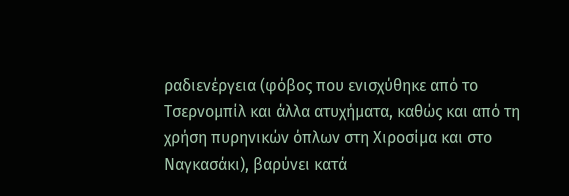ραδιενέργεια (φόβος που ενισχύθηκε από το Τσερνομπίλ και άλλα ατυχήματα, καθώς και από τη χρήση πυρηνικών όπλων στη Χιροσίμα και στο Ναγκασάκι), βαρύνει κατά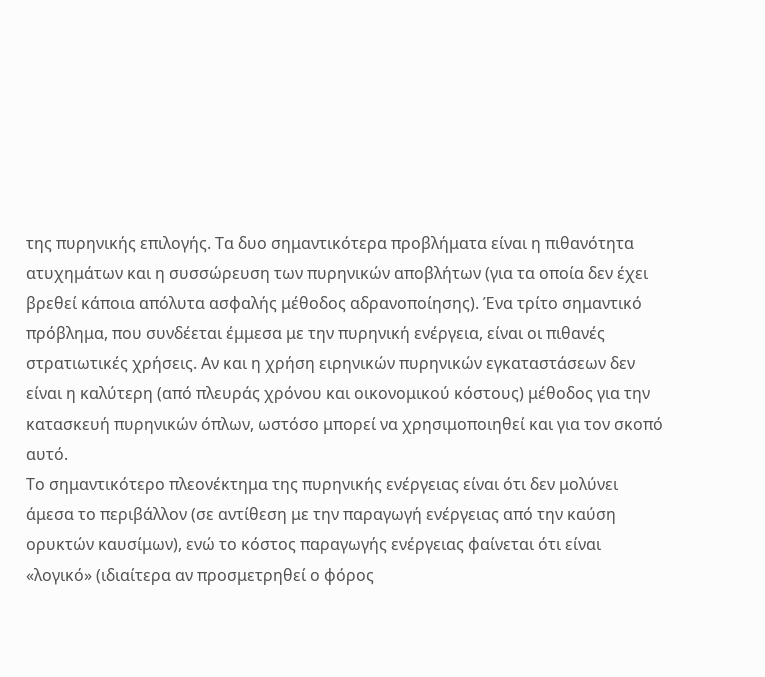της πυρηνικής επιλογής. Τα δυο σημαντικότερα προβλήματα είναι η πιθανότητα ατυχημάτων και η συσσώρευση των πυρηνικών αποβλήτων (για τα οποία δεν έχει βρεθεί κάποια απόλυτα ασφαλής μέθοδος αδρανοποίησης). Ένα τρίτο σημαντικό πρόβλημα, που συνδέεται έμμεσα με την πυρηνική ενέργεια, είναι οι πιθανές στρατιωτικές χρήσεις. Αν και η χρήση ειρηνικών πυρηνικών εγκαταστάσεων δεν είναι η καλύτερη (από πλευράς χρόνου και οικονομικού κόστους) μέθοδος για την κατασκευή πυρηνικών όπλων, ωστόσο μπορεί να χρησιμοποιηθεί και για τον σκοπό αυτό.
Το σημαντικότερο πλεονέκτημα της πυρηνικής ενέργειας είναι ότι δεν μολύνει άμεσα το περιβάλλον (σε αντίθεση με την παραγωγή ενέργειας από την καύση ορυκτών καυσίμων), ενώ το κόστος παραγωγής ενέργειας φαίνεται ότι είναι «λογικό» (ιδιαίτερα αν προσμετρηθεί ο φόρος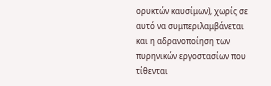ορυκτών καυσίμων), χωρίς σε αυτό να συμπεριλαμβάνεται και η αδρανοποίηση των πυρηνικών εργοστασίων που τίθενται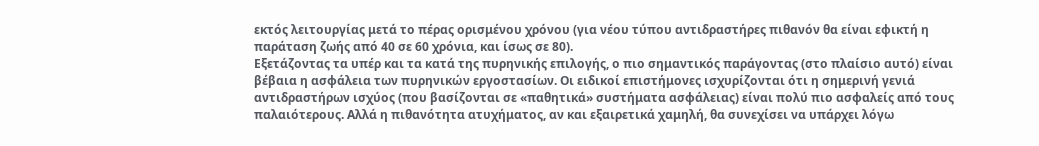εκτός λειτουργίας μετά το πέρας ορισμένου χρόνου (για νέου τύπου αντιδραστήρες πιθανόν θα είναι εφικτή η παράταση ζωής από 40 σε 60 χρόνια, και ίσως σε 80).
Εξετάζοντας τα υπέρ και τα κατά της πυρηνικής επιλογής, ο πιο σημαντικός παράγοντας (στο πλαίσιο αυτό) είναι βέβαια η ασφάλεια των πυρηνικών εργοστασίων. Οι ειδικοί επιστήμονες ισχυρίζονται ότι η σημερινή γενιά αντιδραστήρων ισχύος (που βασίζονται σε «παθητικά» συστήματα ασφάλειας) είναι πολύ πιο ασφαλείς από τους παλαιότερους. Αλλά η πιθανότητα ατυχήματος, αν και εξαιρετικά χαμηλή, θα συνεχίσει να υπάρχει λόγω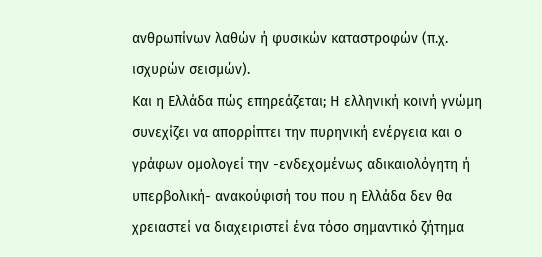ανθρωπίνων λαθών ή φυσικών καταστροφών (π.χ. ισχυρών σεισμών).
Και η Ελλάδα πώς επηρεάζεται; Η ελληνική κοινή γνώμη συνεχίζει να απορρίπτει την πυρηνική ενέργεια και ο γράφων ομολογεί την -ενδεχομένως αδικαιολόγητη ή υπερβολική- ανακούφισή του που η Ελλάδα δεν θα χρειαστεί να διαχειριστεί ένα τόσο σημαντικό ζήτημα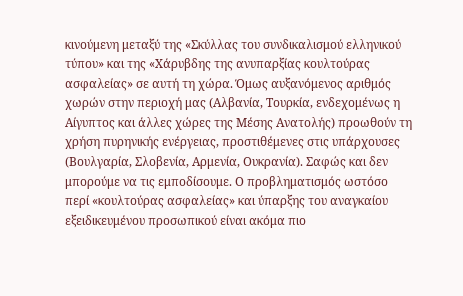κινούμενη μεταξύ της «Σκύλλας του συνδικαλισμού ελληνικού τύπου» και της «Χάρυβδης της ανυπαρξίας κουλτούρας ασφαλείας» σε αυτή τη χώρα. Όμως αυξανόμενος αριθμός χωρών στην περιοχή μας (Αλβανία, Τουρκία, ενδεχομένως η Αίγυπτος και άλλες χώρες της Μέσης Ανατολής) προωθούν τη χρήση πυρηνικής ενέργειας, προστιθέμενες στις υπάρχουσες (Βουλγαρία, Σλοβενία, Αρμενία, Ουκρανία). Σαφώς και δεν μπορούμε να τις εμποδίσουμε. Ο προβληματισμός ωστόσο περί «κουλτούρας ασφαλείας» και ύπαρξης του αναγκαίου εξειδικευμένου προσωπικού είναι ακόμα πιο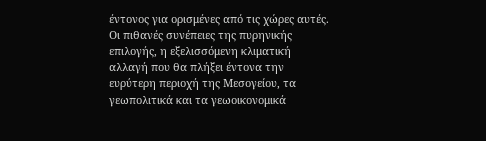έντονος για ορισμένες από τις χώρες αυτές.
Οι πιθανές συνέπειες της πυρηνικής επιλογής, η εξελισσόμενη κλιματική αλλαγή που θα πλήξει έντονα την ευρύτερη περιοχή της Μεσογείου, τα γεωπολιτικά και τα γεωοικονομικά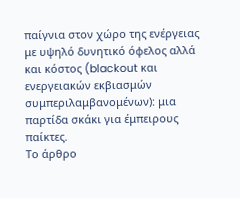παίγνια στον χώρο της ενέργειας με υψηλό δυνητικό όφελος αλλά και κόστος (blackout και ενεργειακών εκβιασμών συμπεριλαμβανομένων): μια παρτίδα σκάκι για έμπειρους παίκτες.
Το άρθρο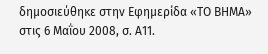δημοσιεύθηκε στην Εφημερίδα «ΤΟ ΒΗΜΑ» στις 6 Μαΐου 2008, σ. Α11.